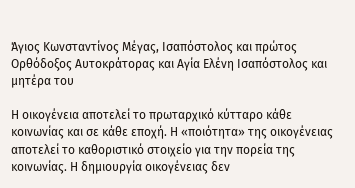Άγιος Κωνσταντίνος Μέγας, Ισαπόστολος και πρώτος Ορθόδοξος Αυτοκράτορας και Αγία Ελένη Ισαπόστολος και μητέρα του

Η οικογένεια αποτελεί το πρωταρχικό κύτταρο κάθε κοινωνίας και σε κάθε εποχή. Η «ποιότητα» της οικογένειας αποτελεί το καθοριστικό στοιχείο για την πορεία της κοινωνίας. Η δημιουργία οικογένειας δεν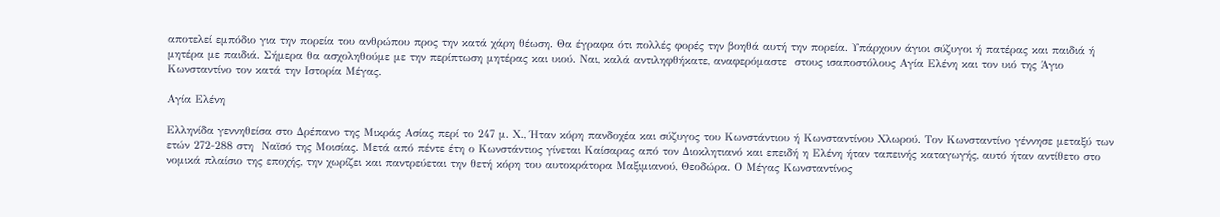αποτελεί εμπόδιο για την πορεία του ανθρώπου προς την κατά χάρη θέωση. Θα έγραφα ότι πολλές φορές την βοηθά αυτή την πορεία. Υπάρχουν άγιοι σύζυγοι ή πατέρας και παιδιά ή μητέρα με παιδιά. Σήμερα θα ασχοληθούμε με την περίπτωση μητέρας και υιού. Ναι, καλά αντιληφθήκατε, αναφερόμαστε  στους ισαποστόλους Αγία Ελένη και τον υιό της Άγιο Κωνσταντίνο τον κατά την Ιστορία Μέγας.

Αγία Ελένη

Ελληνίδα γεννηθείσα στο Δρέπανο της Μικράς Ασίας περί το 247 μ. Χ., Ήταν κόρη πανδοχέα και σύζυγος του Κωνστάντιου ή Κωνσταντίνου Χλωρού. Τον Κωνσταντίνο γέννησε μεταξύ των ετών 272-288 στη  Ναϊσό της Μοισίας. Μετά από πέντε έτη ο Κωνστάντιος γίνεται Καίσαρας από τον Διοκλητιανό και επειδή η Ελένη ήταν ταπεινής καταγωγής, αυτό ήταν αντίθετο στο νομικά πλαίσιο της εποχής, την χωρίζει και παντρεύεται την θετή κόρη του αυτοκράτορα Μαξιμιανού, Θεοδώρα. Ο Μέγας Κωνσταντίνος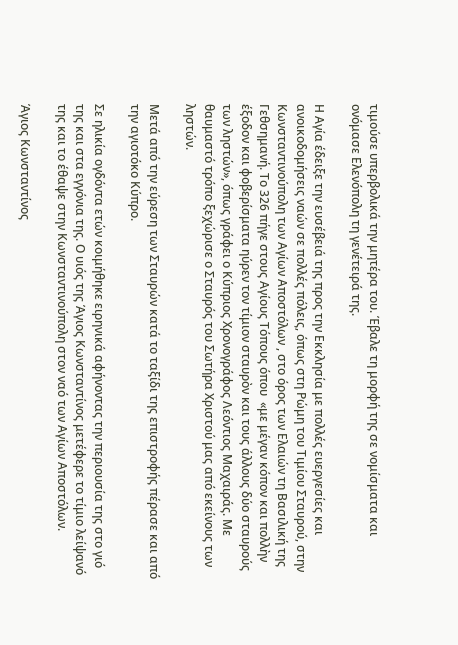τιμούσε υπερβολικά την μητέρα του. Έβαλε τη μορφή της σε νομίσματα και ονόμασε Ελενόπολη τη γενέτειρά της.

Η Αγία έδειξε την ευσέβειά της προς την Εκκλησία με πολλές ευεργεσίες και ανοικοδομήσεις ναών σε πολλές πόλεις, όπως στη Ρώμη του Τιμίου Σταυρού, στην Κωνσταντινούπολη των Αγίων Αποστόλων , στο όρος των Ελαιών τη Βασιλική της Γεθσημανή. Το 326 πήγε στους Αγίους Τόπους όπου  «με μέγαν κόπον και πολλὴν έξοδον και φοβερίσματα ηύρεν τον τίμιον σταυρὸν και τους άλλους δύο σταυρούς των ληστών», όπως γράφει ο Κύπριος Χρονογράφος Λεόντιος Μαχαιράς. Με θαυμαστό τρόπο ξεχώρισε ο Σταυρός του Σωτήρα Χριστού μας από εκείνους των ληστών.

Μετά από την εύρεση των Σταυρών κατά το ταξίδι της επιστροφής πέρασε και από την αγιοτόκο Κύπρο.

Σε ηλικία ογδόντα ετών κοιμήθηκε ειρηνικά αφήνοντας την περιουσία της στο γιό της και στα εγγόνια της. Ο υιός της Άγιος Κωνσταντίνος μετέφερε το τίμιο λείψανό της και το έθαψε στην Κωνσταντινούπολη στον ναό των Αγίων Αποστόλων.

Άγιος Κωνσταντίνος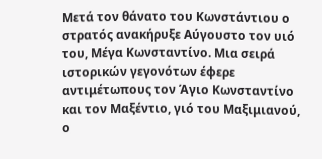Μετά τον θάνατο του Κωνστάντιου ο στρατός ανακήρυξε Αύγουστο τον υιό του, Μέγα Κωνσταντίνο. Μια σειρά ιστορικών γεγονότων έφερε αντιμέτωπους τον Άγιο Κωνσταντίνο και τον Μαξέντιο, γιό του Μαξιμιανού, ο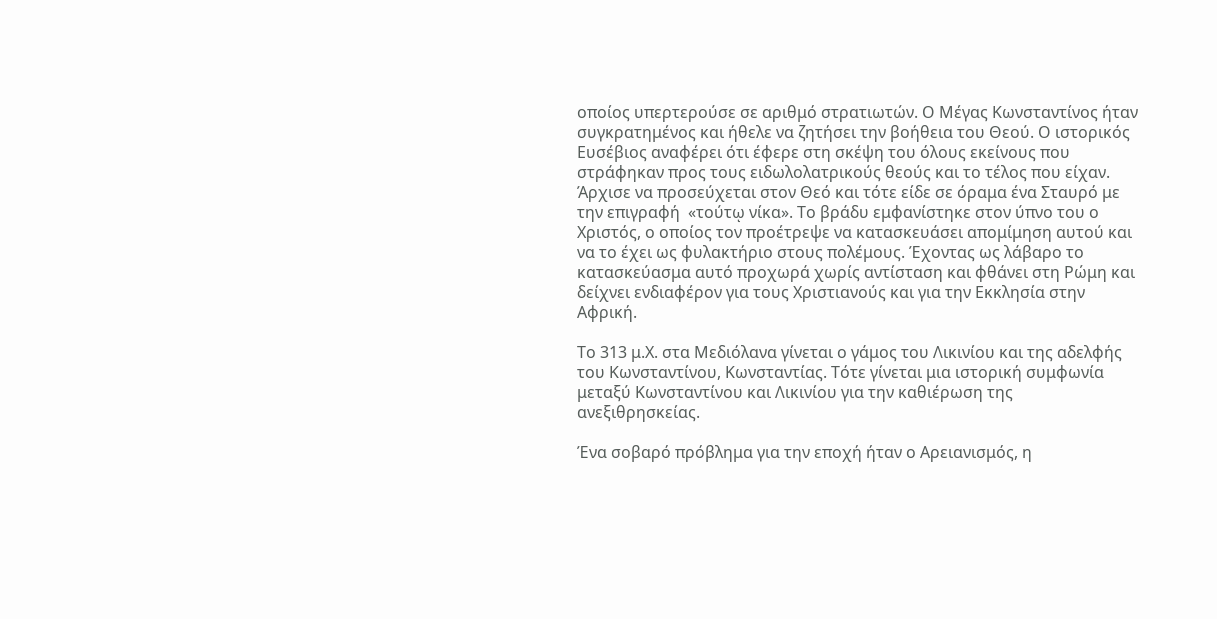οποίος υπερτερούσε σε αριθμό στρατιωτών. Ο Μέγας Κωνσταντίνος ήταν συγκρατημένος και ήθελε να ζητήσει την βοήθεια του Θεού. Ο ιστορικός Ευσέβιος αναφέρει ότι έφερε στη σκέψη του όλους εκείνους που στράφηκαν προς τους ειδωλολατρικούς θεούς και το τέλος που είχαν. Άρχισε να προσεύχεται στον Θεό και τότε είδε σε όραμα ένα Σταυρό με την επιγραφή  «τούτῳ νίκα». Το βράδυ εμφανίστηκε στον ύπνο του ο Χριστός, ο οποίος τον προέτρεψε να κατασκευάσει απομίμηση αυτού και να το έχει ως φυλακτήριο στους πολέμους. Έχοντας ως λάβαρο το κατασκεύασμα αυτό προχωρά χωρίς αντίσταση και φθάνει στη Ρώμη και δείχνει ενδιαφέρον για τους Χριστιανούς και για την Εκκλησία στην Αφρική.

Το 313 μ.Χ. στα Μεδιόλανα γίνεται ο γάμος του Λικινίου και της αδελφής του Κωνσταντίνου, Κωνσταντίας. Τότε γίνεται μια ιστορική συμφωνία μεταξύ Κωνσταντίνου και Λικινίου για την καθιέρωση της ανεξιθρησκείας.

Ένα σοβαρό πρόβλημα για την εποχή ήταν ο Αρειανισμός, η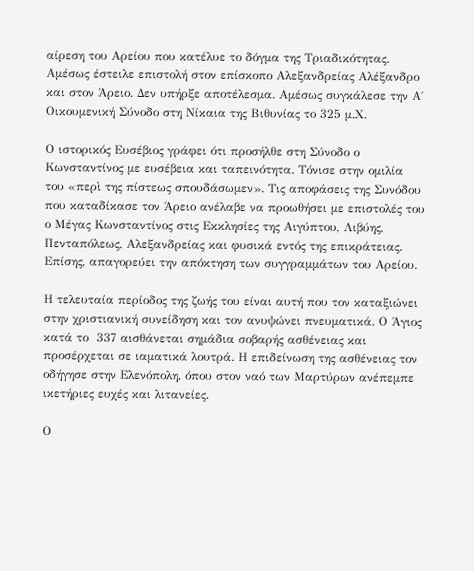αίρεση του Αρείου που κατέλυε το δόγμα της Τριαδικότητας. Αμέσως έστειλε επιστολή στον επίσκοπο Αλεξανδρείας Αλέξανδρο και στον Άρειο. Δεν υπήρξε αποτέλεσμα. Αμέσως συγκάλεσε την Α΄ Οικουμενική Σύνοδο στη Νίκαια της Βιθυνίας το 325 μ.Χ.

Ο ιστορικός Ευσέβιος γράφει ότι προσήλθε στη Σύνοδο ο Κωνσταντίνος με ευσέβεια και ταπεινότητα. Τόνισε στην ομιλία του «περὶ της πίστεως σπουδάσωμεν». Τις αποφάσεις της Συνόδου που καταδίκασε τον Άρειο ανέλαβε να προωθήσει με επιστολές του ο Μέγας Κωνσταντίνος στις Εκκλησίες της Αιγύπτου, Λιβύης, Πενταπόλεως, Αλεξανδρείας και φυσικά εντός της επικράτειας. Επίσης, απαγορεύει την απόκτηση των συγγραμμάτων του Αρείου.

Η τελευταία περίοδος της ζωής του είναι αυτή που τον καταξιώνει στην χριστιανική συνείδηση και τον ανυψώνει πνευματικά. Ο Άγιος κατά το  337 αισθάνεται σημάδια σοβαρής ασθένειας και προσέρχεται σε ιαματικά λουτρά. Η επιδείνωση της ασθένειας τον οδήγησε στην Ελενόπολη, όπου στον ναό των Μαρτύρων ανέπεμπε ικετήριες ευχές και λιτανείες.

Ο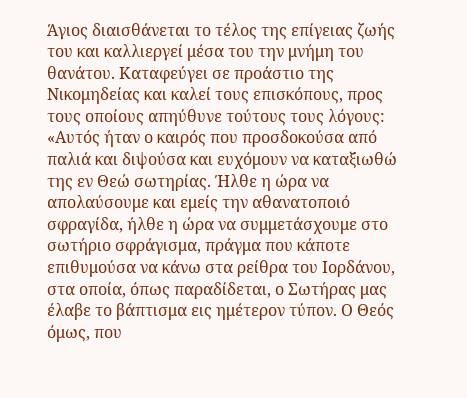Άγιος διαισθάνεται το τέλος της επίγειας ζωής του και καλλιεργεί μέσα του την μνήμη του θανάτου. Καταφεύγει σε προάστιο της Νικομηδείας και καλεί τους επισκόπους, προς τους οποίους απηύθυνε τούτους τους λόγους: «Αυτός ήταν ο καιρός που προσδοκούσα από παλιά και διψούσα και ευχόμουν να καταξιωθώ της εν Θεώ σωτηρίας. Ήλθε η ώρα να απολαύσουμε και εμείς την αθανατοποιό σφραγίδα, ήλθε η ώρα να συμμετάσχουμε στο σωτήριο σφράγισμα, πράγμα που κάποτε επιθυμούσα να κάνω στα ρείθρα του Ιορδάνου, στα οποία, όπως παραδίδεται, ο Σωτήρας μας έλαβε το βάπτισμα εις ημέτερον τύπον. Ο Θεός όμως, που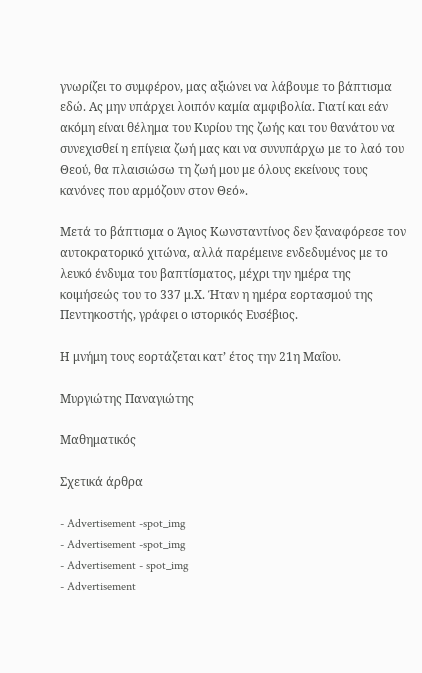γνωρίζει το συμφέρον, μας αξιώνει να λάβουμε το βάπτισμα εδώ. Ας μην υπάρχει λοιπόν καμία αμφιβολία. Γιατί και εάν ακόμη είναι θέλημα του Κυρίου της ζωής και του θανάτου να συνεχισθεί η επίγεια ζωή μας και να συνυπάρχω με το λαό του Θεού, θα πλαισιώσω τη ζωή μου με όλους εκείνους τους κανόνες που αρμόζουν στον Θεό».

Μετά το βάπτισμα ο Άγιος Κωνσταντίνος δεν ξαναφόρεσε τον αυτοκρατορικό χιτώνα, αλλά παρέμεινε ενδεδυμένος με το λευκό ένδυμα του βαπτίσματος, μέχρι την ημέρα της κοιμήσεώς του το 337 μ.Χ. Ήταν η ημέρα εορτασμού της Πεντηκοστής, γράφει ο ιστορικός Ευσέβιος.

Η μνήμη τους εορτάζεται κατ’ έτος την 21η Μαΐου.

Μυργιώτης Παναγιώτης

Μαθηματικός

Σχετικά άρθρα

- Advertisement -spot_img
- Advertisement -spot_img
- Advertisement - spot_img
- Advertisement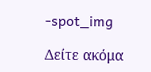-spot_img

Δείτε ακόμα